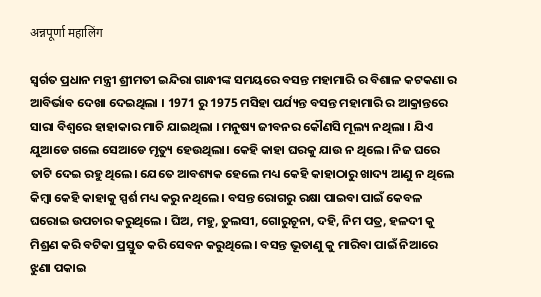अन्नपूर्णा महालिंग

ସ୍ଵର୍ଗତ ପ୍ରଧାନ ମନ୍ତ୍ରୀ ଶ୍ରୀମତୀ ଇନ୍ଦିରା ଗାନ୍ଧୀଙ୍କ ସମୟରେ ବସନ୍ତ ମହାମାରି ର ବିଶାଳ କଟକଣା ର ଆବିର୍ଭାବ ଦେଖା ଦେଇଥିଲା । 1971 ରୁ 1975 ମସିହା ପର୍ଯ୍ୟନ୍ତ ବସନ୍ତ ମହାମାରି ର ଆକ୍ରାନ୍ତରେ ସାରା ବିଶ୍ବରେ ହାହାକାର ମାଚି ଯାଇଥିଲା । ମନୁଷ୍ୟ ଜୀବନର କୌଣସି ମୂଲ୍ୟ ନଥିଲା । ଯିଏ ଯୁଆଡେ ଗଲେ ସେଆଡେ ମୃତ୍ୟୁ ହେଉଥିଲା। କେହି କାହା ଘରକୁ ଯାଉ ନ ଥିଲେ। ନିଜ ଘରେ ତାଟି ଦେଇ ରହୁ ଥିଲେ। ଯେତେ ଆବଶ୍ୟକ ହେଲେ ମଧ୍ୟ କେହି କାହାଠାରୁ ଖାଦ୍ୟ ଆଣୁ ନ ଥିଲେ କିମ୍ବା କେହି କାହାକୁ ସ୍ପର୍ଶ ମଧ୍ୟ କରୁ ନଥିଲେ । ବସନ୍ତ ରୋଗରୁ ରକ୍ଷା ପାଇବା ପାଇଁ କେବଳ ଘରୋଇ ଉପଚାର କରୁଥିଲେ । ଘିଅ, ମହୁ, ତୁଲସୀ, ଗୋରୁଚୂନା, ଦହି, ନିମ ପତ୍ର, ହଳଦୀ କୁ ମିଶ୍ରଣ କରି ବଟିକା ପ୍ରସ୍ତୁତ କରି ସେବନ କରୁଥିଲେ। ବସନ୍ତ ଭୂତାଣୁ କୁ ମାରିବା ପାଇଁ ନିଆରେ ଝୁଣା ପକାଇ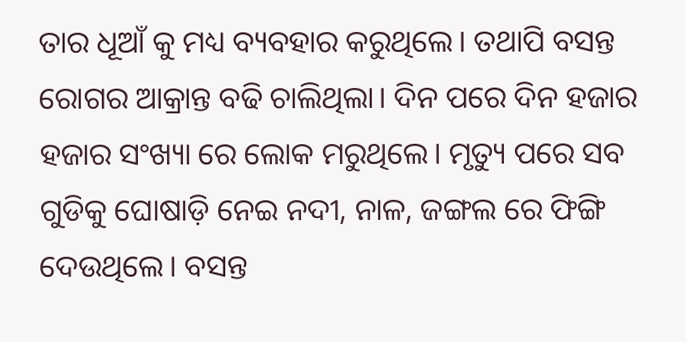ତାର ଧୂଆଁ କୁ ମଧ୍ୟ ବ୍ୟବହାର କରୁଥିଲେ। ତଥାପି ବସନ୍ତ ରୋଗର ଆକ୍ରାନ୍ତ ବଢି ଚାଲିଥିଲା। ଦିନ ପରେ ଦିନ ହଜାର ହଜାର ସଂଖ୍ୟା ରେ ଲୋକ ମରୁଥିଲେ। ମୃତ୍ୟୁ ପରେ ସବ ଗୁଡିକୁ ଘୋଷାଡ଼ି ନେଇ ନଦୀ, ନାଳ, ଜଙ୍ଗଲ ରେ ଫିଙ୍ଗି ଦେଉଥିଲେ। ବସନ୍ତ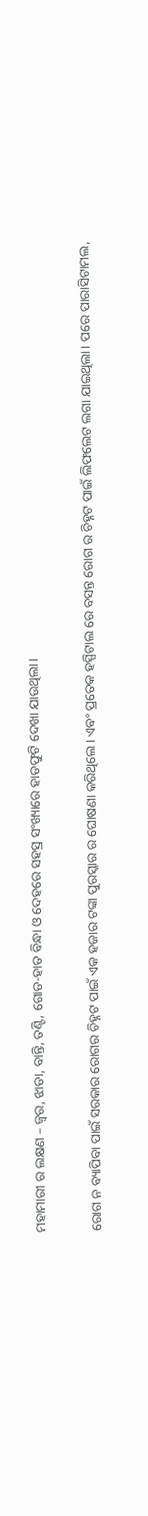ମହାମାରୀ ର ଲକ୍ଷଣ – ଜ୍ଵର, ଝାଡା, ବାନ୍ତି, ତଣ୍ଟି, ଗୋଡ-ହାତ ବିନ୍ଧା ଓ ଦେହରେ ସହସ୍ର ସଂଖ୍ୟାରେ ହାଡଫୁଟି ଦେଖା ଯାଉଥିଲା।

ରୋଗ ନ ବ୍ୟାପିବା ପାଇଁ ସରକାର ରୋଗର ଚିହ୍ନଟ ପାଇଁ ଏକ ହଜାର ଟଙ୍କା ପୁରସ୍କାର ର ଘୋଷଣା କରିଥିଲେ। ଏବଂ ପ୍ରତେକ ହସ୍ପିଟାଲ ରେ ବସନ୍ତ ରୋଗ ର ଚିହ୍ନଟ ପାଇଁ ଲିଫଲେଟ ଲଗା ଯାଇଥିଲା। ପରେ ପାରାସିଟାମଲ,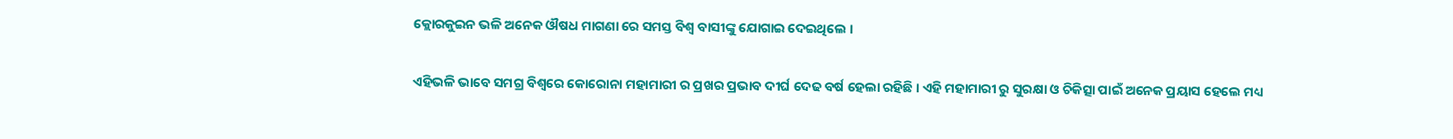କ୍ଲୋରକୁଇନ ଭଳି ଅନେକ ଔଷଧ ମାଗଣା ରେ ସମସ୍ତ ବିଶ୍ଵ ବାସୀଙ୍କୁ ଯୋଗାଇ ଦେଇଥିଲେ ।

ଏହିଭଳି ଭାବେ ସମଗ୍ର ବିଶ୍ବରେ କୋରୋନା ମହାମାରୀ ର ପ୍ରଖର ପ୍ରଭାବ ଦୀର୍ଘ ଦେଢ ବର୍ଷ ହେଲା ରହିଛି। ଏହି ମହାମାରୀ ରୁ ସୁରକ୍ଷା ଓ ଚିକିତ୍ସା ପାଇଁ ଅନେକ ପ୍ରୟାସ ହେଲେ ମଧ୍ୟ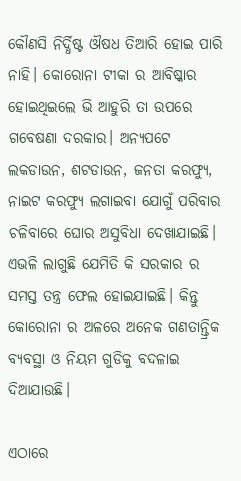କୌଣସି ନିର୍ଦ୍ଧିଷ୍ଟ ଔଷଧ ତିଆରି ହୋଇ ପାରି ନାହି। କୋରୋନା ଟୀକା ର ଆବିଷ୍କାର ହୋଇଥିଇଲେ ଭି ଆହୁରି ତା ଉପରେ ଗବେଷଣା ଦରକାର। ଅନ୍ୟପଟେ ଲକଡାଉନ, ଶଟଡାଉନ, ଜନତା କରଫ୍ୟୁ, ନାଇଟ କରଫ୍ୟୁ ଲଗାଇବା ଯୋଗୁଁ ପରିବାର ଚଳିବାରେ ଘୋର ଅସୁବିଧା ଦେଖାଯାଇଛି। ଏଭଳି ଲାଗୁଛି ଯେମିତି କି ସରକାର ର ସମସ୍ତ ତନ୍ତ୍ର ଫେଲ ହୋଇଯାଇଛି। କିନ୍ତୁ କୋରୋନା ର ଅଳରେ ଅନେକ ଗଣତାନ୍ତ୍ରିକ ବ୍ୟବସ୍ଥା ଓ ନିୟମ ଗୁଡିକୁ ବଦଳାଇ ଦିଆଯାଉଛି।

ଏଠାରେ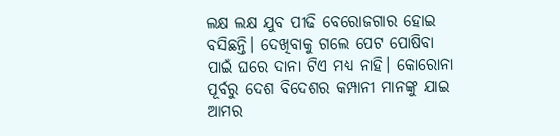ଲକ୍ଷ ଲକ୍ଷ ଯୁବ ପୀଢି ବେରୋଜଗାର ହୋଇ ବସିଛନ୍ତି। ଦେଖିବାକୁ ଗଲେ ପେଟ ପୋଷିବା ପାଇଁ ଘରେ ଦାନା ଟିଏ ମଧ୍ୟ ନାହି। କୋରୋନା ପୂର୍ବରୁ ଦେଶ ବିଦେଶର କମ୍ପାନୀ ମାନଙ୍କୁ ଯାଇ ଆମର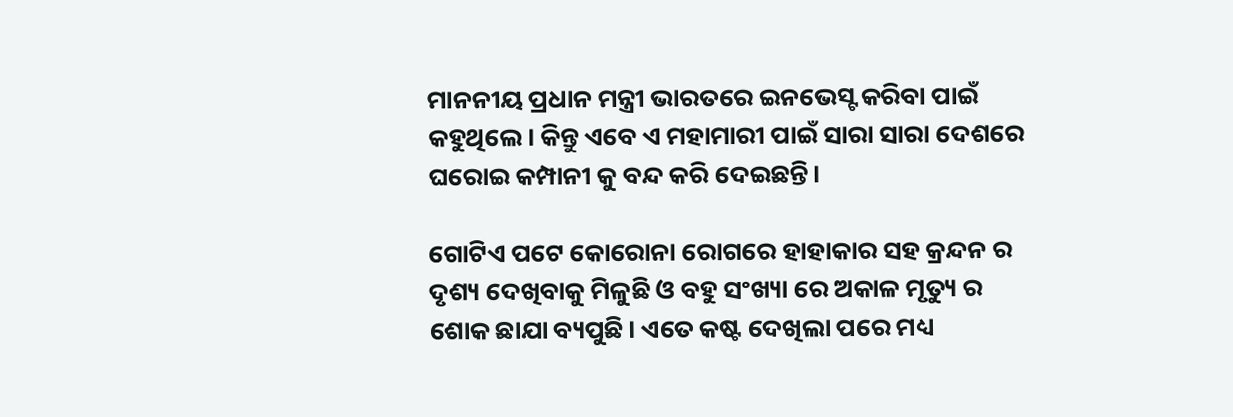ମାନନୀୟ ପ୍ରଧାନ ମନ୍ତ୍ରୀ ଭାରତରେ ଇନଭେସ୍ଟ କରିବା ପାଇଁ କହୁଥିଲେ। କିନ୍ତୁ ଏବେ ଏ ମହାମାରୀ ପାଇଁ ସାରା ସାରା ଦେଶରେ ଘରୋଇ କମ୍ପାନୀ କୁ ବନ୍ଦ କରି ଦେଇଛନ୍ତି।

ଗୋଟିଏ ପଟେ କୋରୋନା ରୋଗରେ ହାହାକାର ସହ କ୍ରନ୍ଦନ ର ଦୃଶ୍ୟ ଦେଖିବାକୁ ମିଳୁଛି ଓ ବହୁ ସଂଖ୍ୟା ରେ ଅକାଳ ମୃତ୍ୟୁ ର ଶୋକ ଛାଯା ବ୍ୟପୁଛି। ଏତେ କଷ୍ଟ ଦେଖିଲା ପରେ ମଧ୍ୟ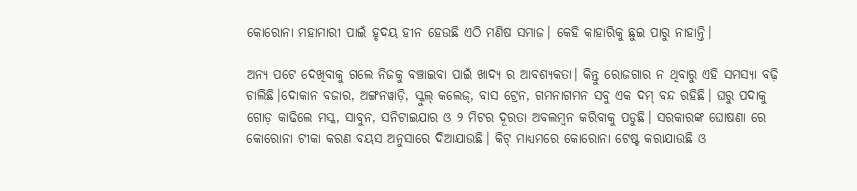କୋରୋନା ମହାମାରୀ ପାଇଁ ହୃଦୟ ହୀନ ହେଉଛି ଏଠି ମଣିଷ ସମାଜ। କେହି କାହାରିକୁ ଛୁଇ ପାରୁ ନାହାନ୍ତି।

ଅନ୍ୟ ପଟେ ଦେଖିବାକୁ ଗଲେ ନିଜକୁ ବଞ୍ଚାଇବା ପାଇଁ ଖାଦ୍ୟ ର ଆବଶ୍ୟକତା। କିନ୍ତୁ ରୋଜଗାର ନ ଥିବାରୁ ଏହି ସମସ୍ୟା ବଢ଼ି ଚାଲିଛି।ଦୋକାନ ବଜାର, ଅଙ୍ଗନୱାଡ଼ି, ସ୍କୁଲ୍ କଲେଜ୍, ବାସ ଟ୍ରେନ, ଗମନାଗମନ ସବୁ ଏକ ଦମ୍ ବନ୍ଦ ରହିଛି। ଘରୁ ପଦାକୁ ଗୋଡ଼ କାଢିଲେ ମସ୍କ, ସାବୁନ, ସନିଟାଇଯାର ଓ ୨ ମିଟର ଦୂରତା ଅବଲମ୍ବନ କରିବାକୁ ପଡୁଛି। ସରକାରଙ୍କ ଘୋଷଣା ରେ କୋରୋନା ଟୀକା କରଣ ବୟସ ଅନୁସାରେ ଦିଆଯାଉଛି। କିଟ୍ ମାଧ୍ୟମରେ କୋରୋନା ଟେଷ୍ଟ କରାଯାଉଛି ଓ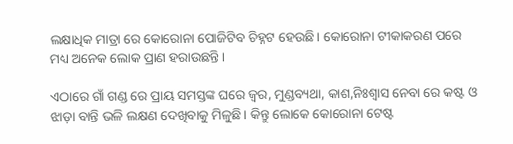ଲକ୍ଷାଧିକ ମାତ୍ରା ରେ କୋରୋନା ପୋଜିଟିବ ଚିହ୍ନଟ ହେଉଛି। କୋରୋନା ଟୀକାକରଣ ପରେ ମଧ୍ୟ ଅନେକ ଲୋକ ପ୍ରାଣ ହରାଉଛନ୍ତି।

ଏଠାରେ ଗାଁ ଗଣ୍ଡ ରେ ପ୍ରାୟ ସମସ୍ତଙ୍କ ଘରେ ଜ୍ଵର, ମୁଣ୍ଡବ୍ୟଥା, କାଶ,ନିଃଶ୍ୱାସ ନେବା ରେ କଷ୍ଟ ଓ ଝାଡ଼ା ବାନ୍ତି ଭଳି ଲକ୍ଷଣ ଦେଖିବାକୁ ମିଳୁଛି। କିନ୍ତୁ ଲୋକେ କୋରୋନା ଟେଷ୍ଟ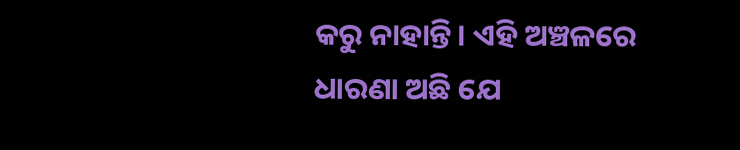କରୁ ନାହାନ୍ତି। ଏହି ଅଞ୍ଚଳରେ ଧାରଣା ଅଛି ଯେ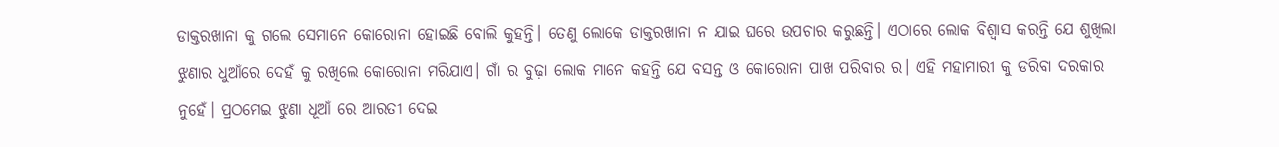ଡାକ୍ତରଖାନା କୁ ଗଲେ ସେମାନେ କୋରୋନା ହୋଇଛି ବୋଲି କୁହନ୍ତି। ତେଣୁ ଲୋକେ ଡାକ୍ତରଖାନା ନ ଯାଇ ଘରେ ଉପଚାର କରୁଛନ୍ତି। ଏଠାରେ ଲୋକ ବିଶ୍ୱାସ କରନ୍ତି ଯେ ଶୁଖିଲା ଝୁଣାର ଧୁଆଁରେ ଦେହଁ କୁ ରଖିଲେ କୋରୋନା ମରିଯାଏ। ଗାଁ ର ବୁଢ଼ା ଲୋକ ମାନେ କହନ୍ତି ଯେ ବସନ୍ତ ଓ କୋରୋନା ପାଖ ପରିବାର ର। ଏହି ମହାମାରୀ କୁ ଡରିବା ଦରକାର ନୁହେଁ। ପ୍ରଠମେଇ ଝୁଣା ଧୂଆଁ ରେ ଆରତୀ ଦେଇ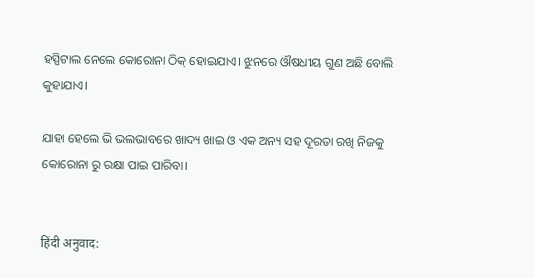ହସ୍ପିଟାଲ ନେଲେ କୋରୋନା ଠିକ୍ ହୋଇଯାଏ। ଝୁନରେ ଔଷଧୀୟ ଗୁଣ ଅଛି ବୋଲି କୁହାଯାଏ।

ଯାହା ହେଲେ ଭି ଭଲଭାବରେ ଖାଦ୍ୟ ଖାଇ ଓ ଏକ ଅନ୍ୟ ସହ ଦୂରତା ରଖି ନିଜକୁ କୋରୋନା ରୁ ରକ୍ଷା ପାଇ ପାରିବା।


हिंदी अनुवाद: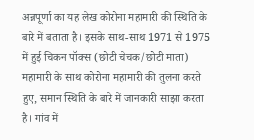अन्नपूर्णा का यह लेख कोरोना महामारी की स्थिति के बारे में बताता है। इसके साथ-साथ 1971 से 1975 में हुई चिकन पॉक्स (छोटी चेचक/छोटी माता) महामारी के साथ कोरोना महामारी की तुलना करते हुए, समान स्थिति के बारे में जानकारी साझा करता है। गांव में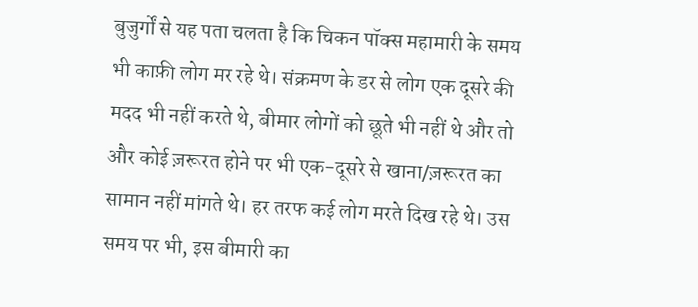बुजुर्गों से यह पता चलता है कि चिकन पॉक्स महामारी के समय भी काफ़ी लोग मर रहे थे। संक्रमण के डर से लोग एक दूसरे की मदद भी नहीं करते थे, बीमार लोगों को छूते भी नहीं थे और तो और कोई ज़रूरत होने पर भी एक-दूसरे से खाना/ज़रूरत का सामान नहीं मांगते थे। हर तरफ कई लोग मरते दिख रहे थे। उस समय पर भी, इस बीमारी का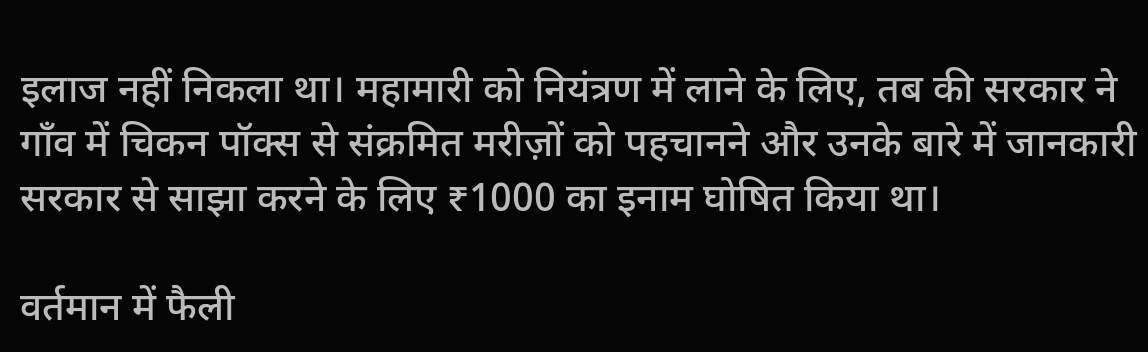इलाज नहीं निकला था। महामारी को नियंत्रण में लाने के लिए, तब की सरकार ने गाँव में चिकन पॉक्स से संक्रमित मरीज़ों को पहचानने और उनके बारे में जानकारी सरकार से साझा करने के लिए ₹1000 का इनाम घोषित किया था।

वर्तमान में फैली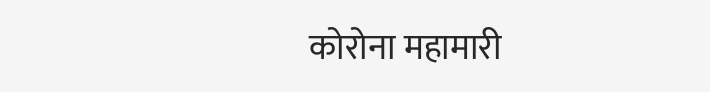कोरोना महामारी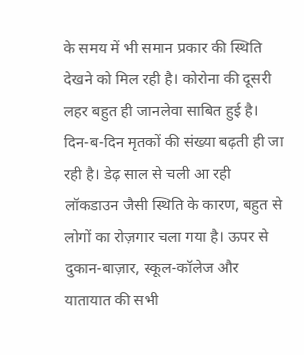के समय में भी समान प्रकार की स्थिति देखने को मिल रही है। कोरोना की दूसरी लहर बहुत ही जानलेवा साबित हुई है। दिन-ब-दिन मृतकों की संख्या बढ़ती ही जा रही है। डेढ़ साल से चली आ रही लॉकडाउन जैसी स्थिति के कारण, बहुत से लोगों का रोज़गार चला गया है। ऊपर से दुकान-बाज़ार, स्कूल-कॉलेज और यातायात की सभी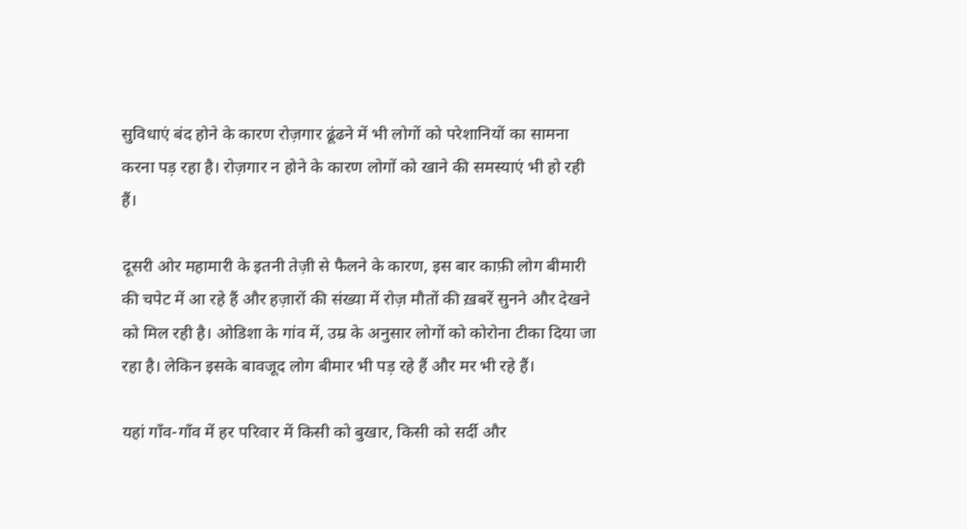सुविधाएं बंद होने के कारण रोज़गार ढूंढने में भी लोगों को परेशानियों का सामना करना पड़ रहा है। रोज़गार न होने के कारण लोगों को खाने की समस्याएं भी हो रही हैं।

दूसरी ओर महामारी के इतनी तेज़ी से फैलने के कारण, इस बार काफ़ी लोग बीमारी की चपेट में आ रहे हैं और हज़ारों की संख्या में रोज़ मौतों की ख़बरें सुनने और देखने को मिल रही है। ओडिशा के गांव में, उम्र के अनुसार लोगों को कोरोना टीका दिया जा रहा है। लेकिन इसके बावजूद लोग बीमार भी पड़ रहे हैं और मर भी रहे हैं।

यहां गाँव-गाँव में हर परिवार में किसी को बुखार, किसी को सर्दी और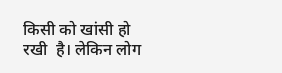किसी को खांसी हो रखी  है। लेकिन लोग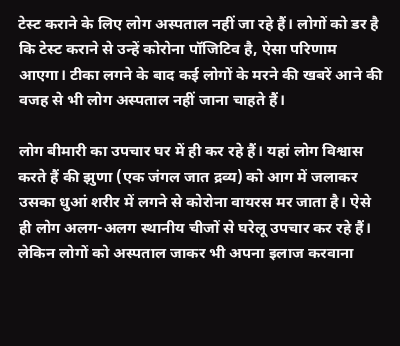टेस्ट कराने के लिए लोग अस्पताल नहीं जा रहे हैं। लोगों को डर है कि टेस्ट कराने से उन्हें कोरोना पॉजिटिव है, ऐसा परिणाम आएगा। टीका लगने के बाद कई लोगों के मरने की खबरें आने की वजह से भी लोग अस्पताल नहीं जाना चाहते हैं।

लोग बीमारी का उपचार घर में ही कर रहे हैं। यहां लोग विश्वास करते हैं की झुणा (एक जंगल जात द्रव्य) को आग में जलाकर उसका धुआं शरीर में लगने से कोरोना वायरस मर जाता है। ऐसे ही लोग अलग-अलग स्थानीय चीजों से घरेलू उपचार कर रहे हैं। लेकिन लोगों को अस्पताल जाकर भी अपना इलाज करवाना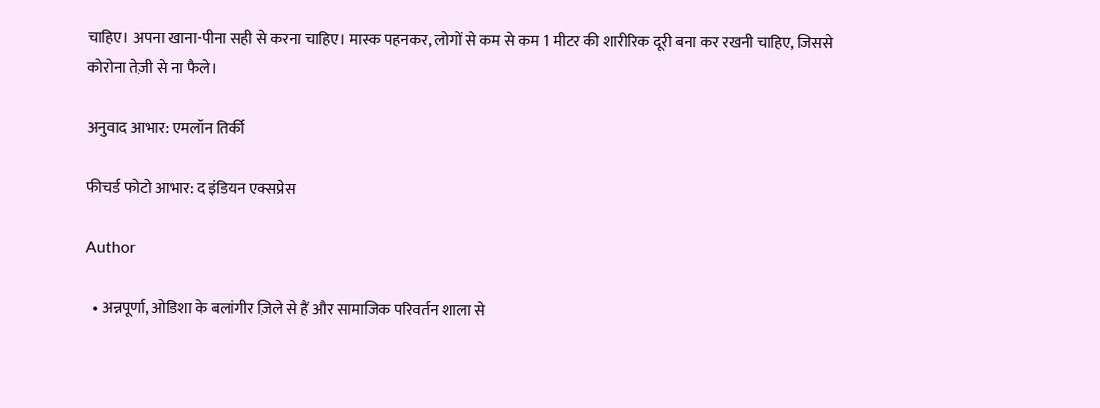चाहिए। अपना खाना-पीना सही से करना चाहिए। मास्क पहनकर, लोगों से कम से कम 1 मीटर की शारीरिक दूरी बना कर रखनी चाहिए, जिससे कोरोना तेज़ी से ना फैले।

अनुवाद आभार: एमलॉन तिर्की

फीचर्ड फोटो आभार: द इंडियन एक्सप्रेस

Author

  • अन्नपूर्णा, ओडिशा के बलांगीर ज़िले से हैं और सामाजिक परिवर्तन शाला से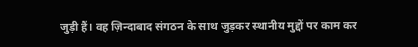जुड़ी हैं। वह ज़िन्दाबाद संगठन के साथ जुड़कर स्थानीय मुद्दों पर काम कर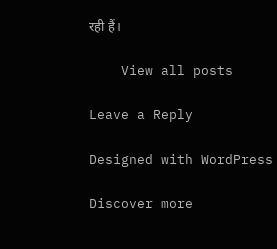रही हैं।

    View all posts

Leave a Reply

Designed with WordPress

Discover more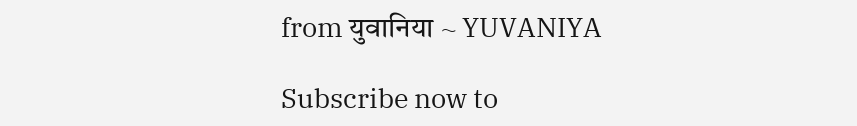from युवानिया ~ YUVANIYA

Subscribe now to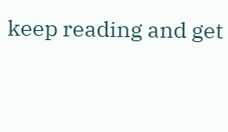keep reading and get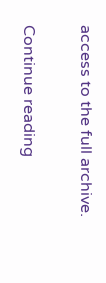access to the full archive.

Continue reading